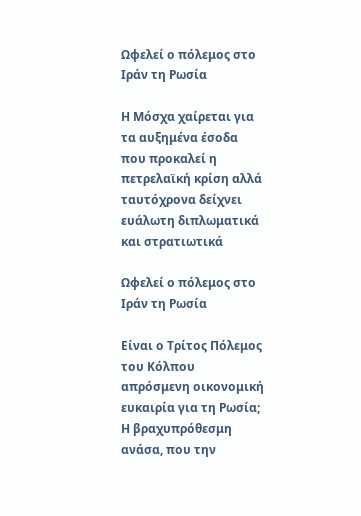Ωφελεί ο πόλεμος στο Ιράν τη Ρωσία

Η Μόσχα χαίρεται για τα αυξημένα έσοδα που προκαλεί η πετρελαϊκή κρίση αλλά ταυτόχρονα δείχνει ευάλωτη διπλωματικά και στρατιωτικά

Ωφελεί ο πόλεμος στο Ιράν τη Ρωσία

Είναι ο Τρίτος Πόλεμος του Κόλπου απρόσμενη οικονομική ευκαιρία για τη Ρωσία; Η βραχυπρόθεσμη ανάσα, που την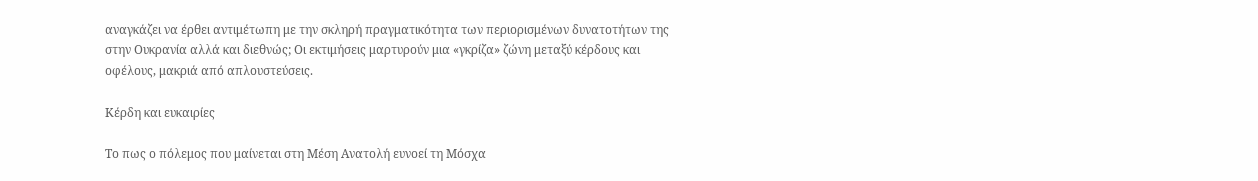αναγκάζει να έρθει αντιμέτωπη με την σκληρή πραγματικότητα των περιορισμένων δυνατοτήτων της στην Ουκρανία αλλά και διεθνώς; Οι εκτιμήσεις μαρτυρούν μια «γκρίζα» ζώνη μεταξύ κέρδους και οφέλους, μακριά από απλουστεύσεις.

Κέρδη και ευκαιρίες

Το πως ο πόλεμος που μαίνεται στη Μέση Ανατολή ευνοεί τη Μόσχα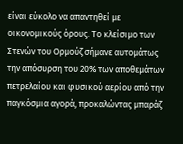είναι εύκολο να απαντηθεί με οικονομικούς όρους. Το κλείσιμο των Στενών του Ορμούζ σήμανε αυτομάτως την απόσυρση του 20% των αποθεμάτων πετρελαίου και φυσικού αερίου από την παγκόσμια αγορά, προκαλώντας μπαράζ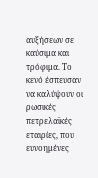αυξήσεων σε καύσιμα και τρόφιμα. Το κενό έσπευσαν να καλύψουν οι ρωσικές πετρελαϊκές εταιρίες, που ευνοημένες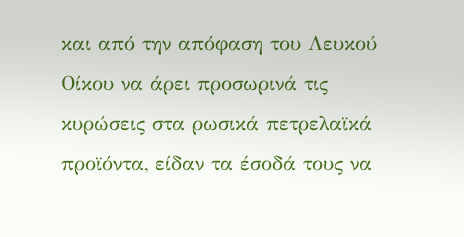και από την απόφαση του Λευκού Οίκου να άρει προσωρινά τις κυρώσεις στα ρωσικά πετρελαϊκά προϊόντα, είδαν τα έσοδά τους να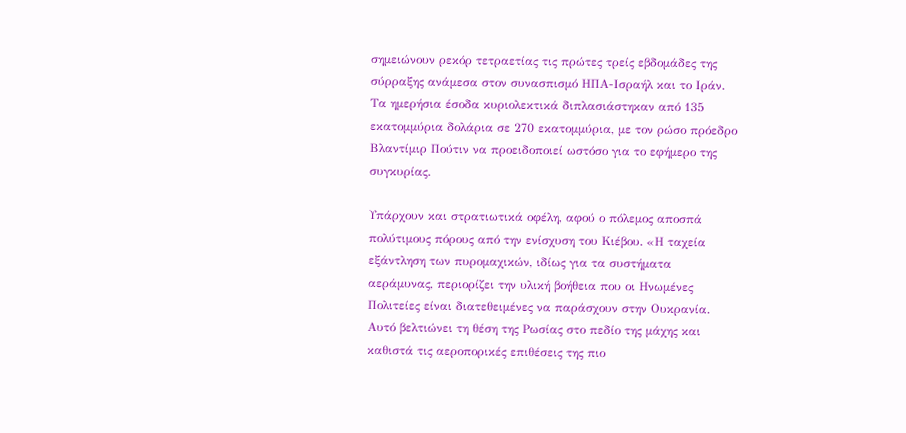σημειώνουν ρεκόρ τετραετίας τις πρώτες τρείς εβδομάδες της σύρραξης ανάμεσα στον συνασπισμό ΗΠΑ-Ισραήλ και το Ιράν. Τα ημερήσια έσοδα κυριολεκτικά διπλασιάστηκαν από 135 εκατομμύρια δολάρια σε 270 εκατομμύρια, με τον ρώσο πρόεδρο Βλαντίμιρ Πούτιν να προειδοποιεί ωστόσο για το εφήμερο της συγκυρίας.

Υπάρχουν και στρατιωτικά οφέλη, αφού ο πόλεμος αποσπά πολύτιμους πόρους από την ενίσχυση του Κιέβου. «Η ταχεία εξάντληση των πυρομαχικών, ιδίως για τα συστήματα αεράμυνας, περιορίζει την υλική βοήθεια που οι Ηνωμένες Πολιτείες είναι διατεθειμένες να παράσχουν στην Ουκρανία. Αυτό βελτιώνει τη θέση της Ρωσίας στο πεδίο της μάχης και καθιστά τις αεροπορικές επιθέσεις της πιο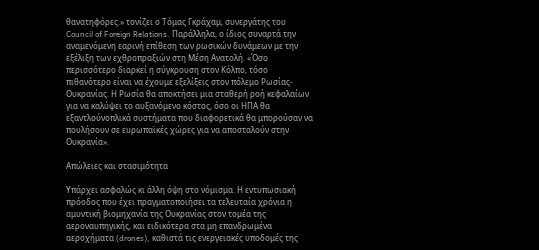θανατηφόρες.» τονίζει ο Τόμας Γκράχαμ, συνεργάτης του Council of Foreign Relations. Παράλληλα, ο ίδιος συναρτά την αναμενόμενη εαρινή επίθεση των ρωσικών δυνάμεων με την εξέλιξη των εχθροπραξιών στη Μέση Ανατολή. «Όσο περισσότερο διαρκεί η σύγκρουση στον Κόλπο, τόσο πιθανότερο είναι να έχουμε εξελίξεις στον πόλεμο Ρωσίας-Ουκρανίας. Η Ρωσία θα αποκτήσει μια σταθερή ροή κεφαλαίων για να καλύψει το αυξανόμενο κόστος, όσο οι ΗΠΑ θα εξαντλούνοπλικά συστήματα που διαφορετικά θα μπορούσαν να πουλήσουν σε ευρωπαϊκές χώρες για να αποσταλούν στην Ουκρανία».

Απώλειες και στασιμότητα

Υπάρχει ασφαλώς κι άλλη όψη στο νόμισμα. Η εντυπωσιακή πρόοδος που έχει πραγματοποιήσει τα τελευταία χρόνια η αμυντική βιομηχανία της Ουκρανίας στον τομέα της αεροναυπηγικής, και ειδικότερα στα μη επανδρωμένα αεροχήματα (drones), καθιστά τις ενεργειακές υποδομές της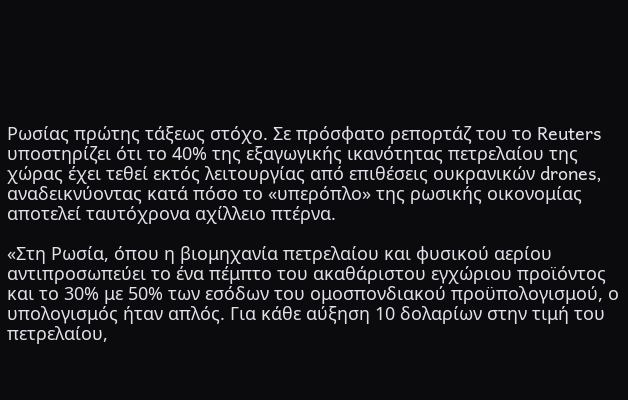Ρωσίας πρώτης τάξεως στόχο. Σε πρόσφατο ρεπορτάζ του το Reuters υποστηρίζει ότι το 40% της εξαγωγικής ικανότητας πετρελαίου της χώρας έχει τεθεί εκτός λειτουργίας από επιθέσεις ουκρανικών drones, αναδεικνύοντας κατά πόσο το «υπερόπλο» της ρωσικής οικονομίας αποτελεί ταυτόχρονα αχίλλειο πτέρνα.

«Στη Ρωσία, όπου η βιομηχανία πετρελαίου και φυσικού αερίου αντιπροσωπεύει το ένα πέμπτο του ακαθάριστου εγχώριου προϊόντος και το 30% με 50% των εσόδων του ομοσπονδιακού προϋπολογισμού, ο υπολογισμός ήταν απλός. Για κάθε αύξηση 10 δολαρίων στην τιμή του πετρελαίου,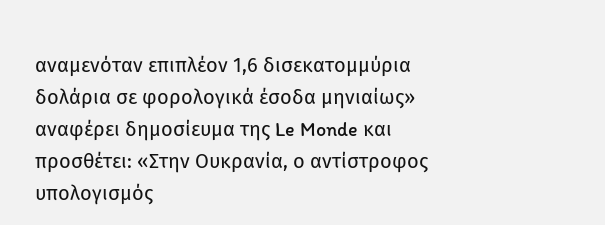αναμενόταν επιπλέον 1,6 δισεκατομμύρια δολάρια σε φορολογικά έσοδα μηνιαίως» αναφέρει δημοσίευμα της Le Monde και προσθέτει: «Στην Ουκρανία, ο αντίστροφος υπολογισμός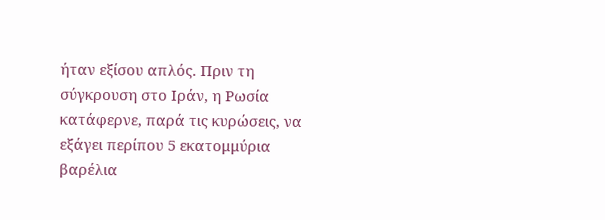ήταν εξίσου απλός. Πριν τη σύγκρουση στο Ιράν, η Ρωσία κατάφερνε, παρά τις κυρώσεις, να εξάγει περίπου 5 εκατομμύρια βαρέλια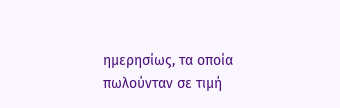ημερησίως, τα οποία πωλούνταν σε τιμή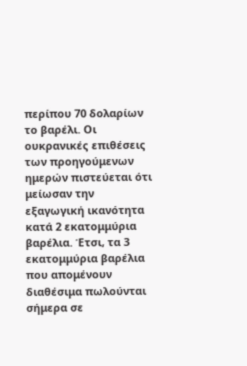περίπου 70 δολαρίων το βαρέλι. Οι ουκρανικές επιθέσεις των προηγούμενων ημερών πιστεύεται ότι μείωσαν την εξαγωγική ικανότητα κατά 2 εκατομμύρια βαρέλια. Έτσι, τα 3 εκατομμύρια βαρέλια που απομένουν διαθέσιμα πωλούνται σήμερα σε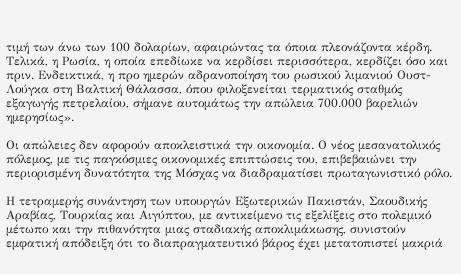τιμή των άνω των 100 δολαρίων, αφαιρώντας τα όποια πλεονάζοντα κέρδη. Τελικά, η Ρωσία, η οποία επεδίωκε να κερδίσει περισσότερα, κερδίζει όσο και πριν. Ενδεικτικά, η προ ημερών αδρανοποίηση του ρωσικού λιμανιού Ουστ-Λούγκα στη Βαλτική Θάλασσα, όπου φιλοξενείται τερματικός σταθμός εξαγωγής πετρελαίου, σήμανε αυτομάτως την απώλεια 700.000 βαρελιών ημερησίως».

Οι απώλειες δεν αφορούν αποκλειστικά την οικονομία. Ο νέος μεσανατολικός πόλεμος, με τις παγκόσμιες οικονομικές επιπτώσεις του, επιβεβαιώνει την περιορισμένη δυνατότητα της Μόσχας να διαδραματίσει πρωταγωνιστικό ρόλο.

Η τετραμερής συνάντηση των υπουργών Εξωτερικών Πακιστάν, Σαουδικής Αραβίας, Τουρκίας και Αιγύπτου, με αντικείμενο τις εξελίξεις στο πολεμικό μέτωπο και την πιθανότητα μιας σταδιακής αποκλιμάκωσης, συνιστούν εμφατική απόδειξη ότι το διαπραγματευτικό βάρος έχει μετατοπιστεί μακριά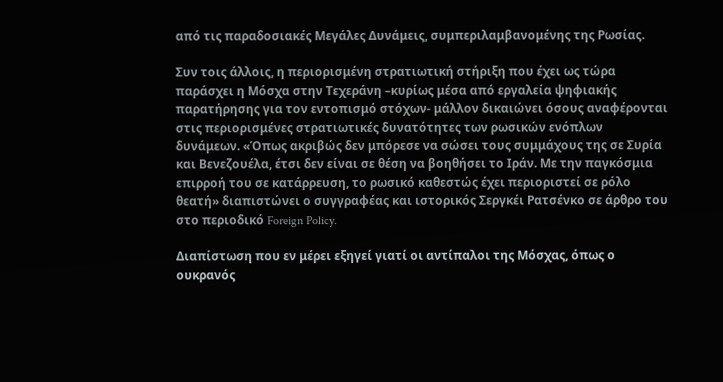από τις παραδοσιακές Μεγάλες Δυνάμεις, συμπεριλαμβανομένης της Ρωσίας.

Συν τοις άλλοις, η περιορισμένη στρατιωτική στήριξη που έχει ως τώρα παράσχει η Μόσχα στην Τεχεράνη –κυρίως μέσα από εργαλεία ψηφιακής παρατήρησης για τον εντοπισμό στόχων- μάλλον δικαιώνει όσους αναφέρονται στις περιορισμένες στρατιωτικές δυνατότητες των ρωσικών ενόπλων δυνάμεων. «Όπως ακριβώς δεν μπόρεσε να σώσει τους συμμάχους της σε Συρία και Βενεζουέλα, έτσι δεν είναι σε θέση να βοηθήσει το Ιράν. Με την παγκόσμια επιρροή του σε κατάρρευση, το ρωσικό καθεστώς έχει περιοριστεί σε ρόλο θεατή» διαπιστώνει ο συγγραφέας και ιστορικός Σεργκέι Ρατσένκο σε άρθρο του στο περιοδικό Foreign Policy.

Διαπίστωση που εν μέρει εξηγεί γιατί οι αντίπαλοι της Μόσχας, όπως ο ουκρανός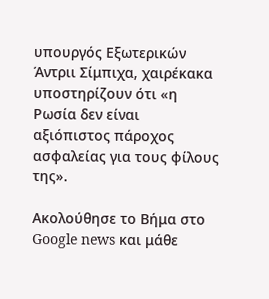υπουργός Εξωτερικών Άντριι Σίμπιχα, χαιρέκακα υποστηρίζουν ότι «η Ρωσία δεν είναι αξιόπιστος πάροχος ασφαλείας για τους φίλους της».

Ακολούθησε το Βήμα στο Google news και μάθε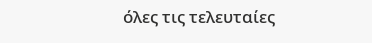όλες τις τελευταίες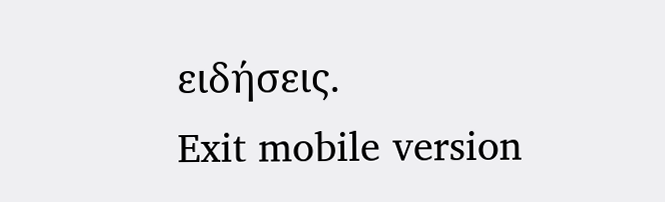ειδήσεις.
Exit mobile version